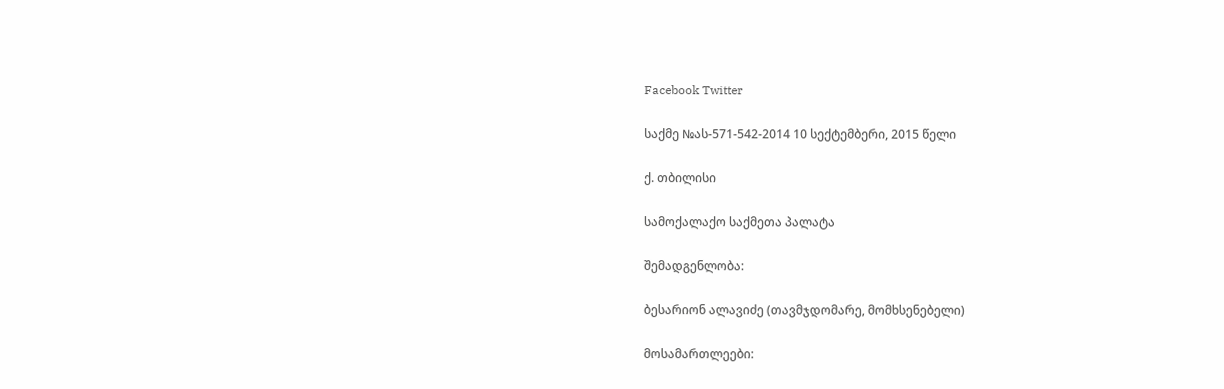Facebook Twitter

საქმე №ას-571-542-2014 10 სექტემბერი, 2015 წელი

ქ. თბილისი

სამოქალაქო საქმეთა პალატა

შემადგენლობა:

ბესარიონ ალავიძე (თავმჯდომარე, მომხსენებელი)

მოსამართლეები: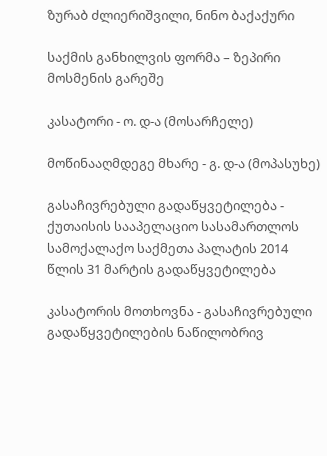ზურაბ ძლიერიშვილი, ნინო ბაქაქური

საქმის განხილვის ფორმა – ზეპირი მოსმენის გარეშე

კასატორი - ო. დ-ა (მოსარჩელე)

მოწინააღმდეგე მხარე - გ. დ-ა (მოპასუხე)

გასაჩივრებული გადაწყვეტილება - ქუთაისის სააპელაციო სასამართლოს სამოქალაქო საქმეთა პალატის 2014 წლის 31 მარტის გადაწყვეტილება

კასატორის მოთხოვნა - გასაჩივრებული გადაწყვეტილების ნაწილობრივ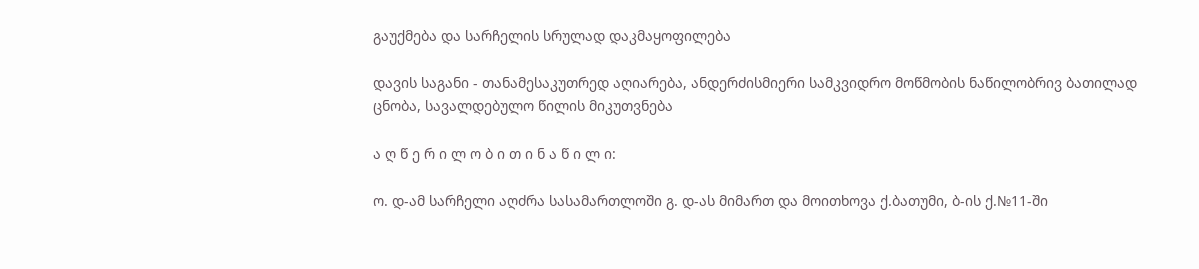გაუქმება და სარჩელის სრულად დაკმაყოფილება

დავის საგანი - თანამესაკუთრედ აღიარება, ანდერძისმიერი სამკვიდრო მოწმობის ნაწილობრივ ბათილად ცნობა, სავალდებულო წილის მიკუთვნება

ა ღ წ ე რ ი ლ ო ბ ი თ ი ნ ა წ ი ლ ი:

ო. დ-ამ სარჩელი აღძრა სასამართლოში გ. დ-ას მიმართ და მოითხოვა ქ.ბათუმი, ბ-ის ქ.№11-ში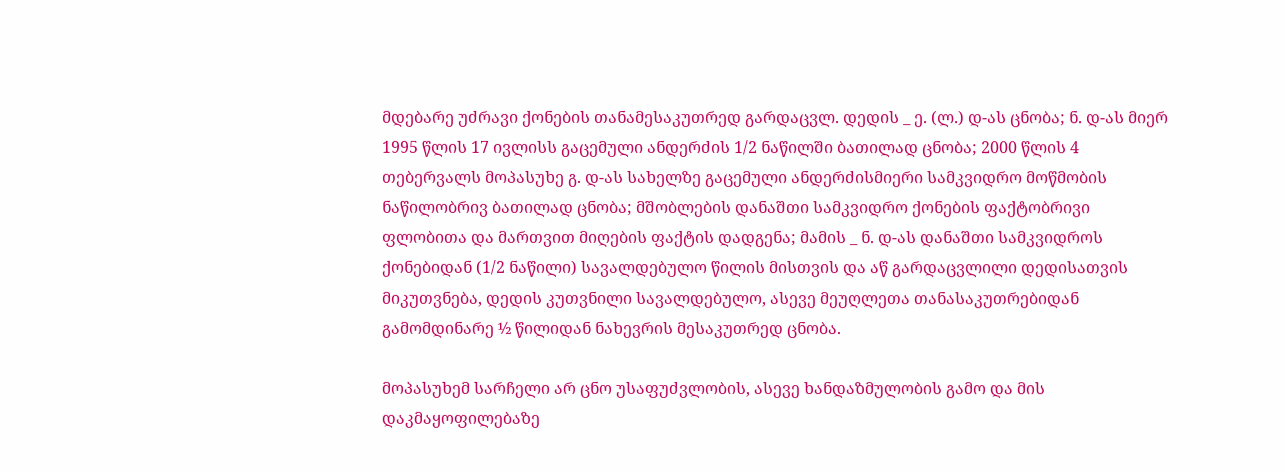მდებარე უძრავი ქონების თანამესაკუთრედ გარდაცვლ. დედის _ ე. (ლ.) დ-ას ცნობა; ნ. დ-ას მიერ 1995 წლის 17 ივლისს გაცემული ანდერძის 1/2 ნაწილში ბათილად ცნობა; 2000 წლის 4 თებერვალს მოპასუხე გ. დ-ას სახელზე გაცემული ანდერძისმიერი სამკვიდრო მოწმობის ნაწილობრივ ბათილად ცნობა; მშობლების დანაშთი სამკვიდრო ქონების ფაქტობრივი ფლობითა და მართვით მიღების ფაქტის დადგენა; მამის _ ნ. დ-ას დანაშთი სამკვიდროს ქონებიდან (1/2 ნაწილი) სავალდებულო წილის მისთვის და აწ გარდაცვლილი დედისათვის მიკუთვნება, დედის კუთვნილი სავალდებულო, ასევე მეუღლეთა თანასაკუთრებიდან გამომდინარე ½ წილიდან ნახევრის მესაკუთრედ ცნობა.

მოპასუხემ სარჩელი არ ცნო უსაფუძვლობის, ასევე ხანდაზმულობის გამო და მის დაკმაყოფილებაზე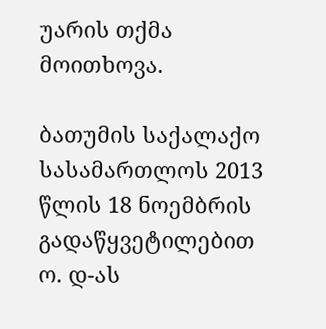უარის თქმა მოითხოვა.

ბათუმის საქალაქო სასამართლოს 2013 წლის 18 ნოემბრის გადაწყვეტილებით ო. დ-ას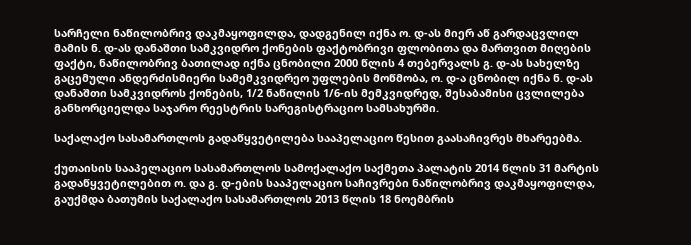სარჩელი ნაწილობრივ დაკმაყოფილდა, დადგენილ იქნა ო. დ-ას მიერ აწ გარდაცვლილ მამის ნ. დ-ას დანაშთი სამკვიდრო ქონების ფაქტობრივი ფლობითა და მართვით მიღების ფაქტი, ნაწილობრივ ბათილად იქნა ცნობილი 2000 წლის 4 თებერვალს გ. დ-ას სახელზე გაცემული ანდერძისმიერი სამემკვიდრეო უფლების მოწმობა, ო. დ-ა ცნობილ იქნა ნ. დ-ას დანაშთი სამკვიდროს ქონების, 1/2 ნაწილის 1/6-ის მემკვიდრედ, შესაბამისი ცვლილება განხორციელდა საჯარო რეესტრის სარეგისტრაციო სამსახურში.

საქალაქო სასამართლოს გადაწყვეტილება სააპელაციო წესით გაასაჩივრეს მხარეებმა.

ქუთაისის სააპელაციო სასამართლოს სამოქალაქო საქმეთა პალატის 2014 წლის 31 მარტის გადაწყვეტილებით ო. და გ. დ-ების სააპელაციო საჩივრები ნაწილობრივ დაკმაყოფილდა, გაუქმდა ბათუმის საქალაქო სასამართლოს 2013 წლის 18 ნოემბრის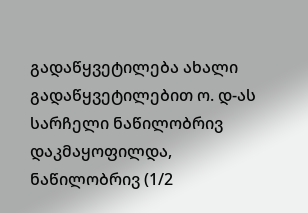გადაწყვეტილება ახალი გადაწყვეტილებით ო. დ-ას სარჩელი ნაწილობრივ დაკმაყოფილდა, ნაწილობრივ (1/2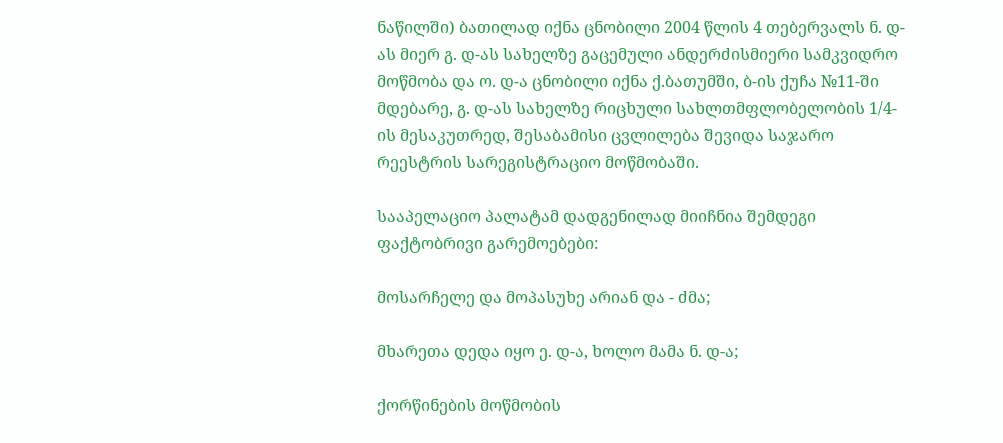ნაწილში) ბათილად იქნა ცნობილი 2004 წლის 4 თებერვალს ნ. დ-ას მიერ გ. დ-ას სახელზე გაცემული ანდერძისმიერი სამკვიდრო მოწმობა და ო. დ-ა ცნობილი იქნა ქ.ბათუმში, ბ-ის ქუჩა №11-ში მდებარე, გ. დ-ას სახელზე რიცხული სახლთმფლობელობის 1/4-ის მესაკუთრედ, შესაბამისი ცვლილება შევიდა საჯარო რეესტრის სარეგისტრაციო მოწმობაში.

სააპელაციო პალატამ დადგენილად მიიჩნია შემდეგი ფაქტობრივი გარემოებები:

მოსარჩელე და მოპასუხე არიან და - ძმა;

მხარეთა დედა იყო ე. დ-ა, ხოლო მამა ნ. დ-ა;

ქორწინების მოწმობის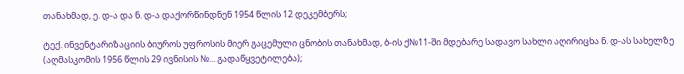თანახმად, ე. დ-ა და ნ. დ-ა დაქორწინდნენ 1954 წლის 12 დეკემბერს;

ტექ. ინვენტარიზაციის ბიუროს უფროსის მიერ გაცემული ცნობის თანახმად, ბ-ის ქ№11-ში მდებარე სადავო სახლი აღირიცხა ნ. დ-ას სახელზე (აღმასკომის 1956 წლის 29 ივნისის №... გადაწყვეტილება);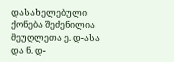დასახელებული ქონება შეძენილია მეუღლეთა ე. დ-ასა და ნ. დ-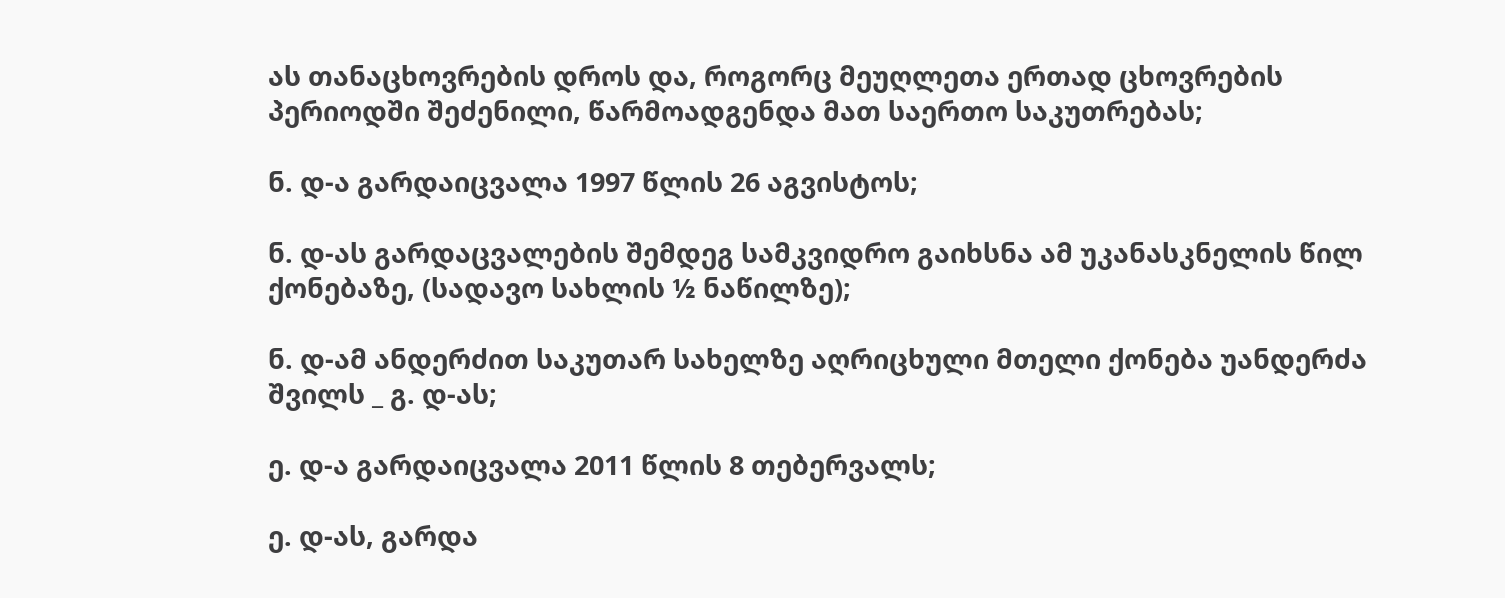ას თანაცხოვრების დროს და, როგორც მეუღლეთა ერთად ცხოვრების პერიოდში შეძენილი, წარმოადგენდა მათ საერთო საკუთრებას;

ნ. დ-ა გარდაიცვალა 1997 წლის 26 აგვისტოს;

ნ. დ-ას გარდაცვალების შემდეგ სამკვიდრო გაიხსნა ამ უკანასკნელის წილ ქონებაზე, (სადავო სახლის ½ ნაწილზე);

ნ. დ-ამ ანდერძით საკუთარ სახელზე აღრიცხული მთელი ქონება უანდერძა შვილს _ გ. დ-ას;

ე. დ-ა გარდაიცვალა 2011 წლის 8 თებერვალს;

ე. დ-ას, გარდა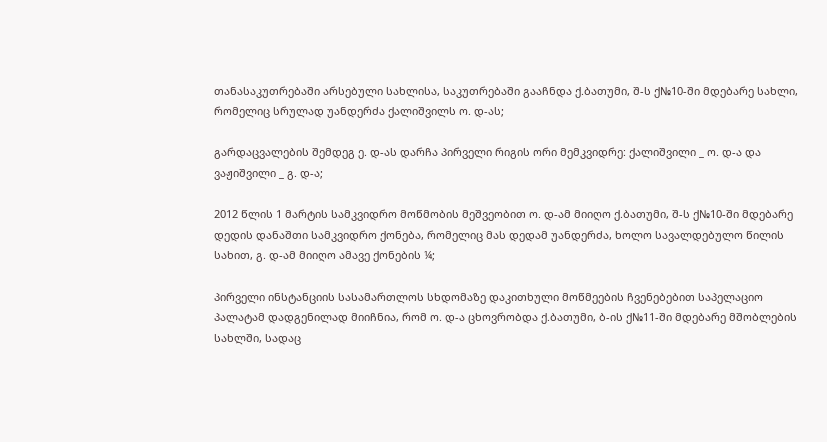თანასაკუთრებაში არსებული სახლისა, საკუთრებაში გააჩნდა ქ.ბათუმი, შ-ს ქ№10-ში მდებარე სახლი, რომელიც სრულად უანდერძა ქალიშვილს ო. დ-ას;

გარდაცვალების შემდეგ ე. დ-ას დარჩა პირველი რიგის ორი მემკვიდრე: ქალიშვილი _ ო. დ-ა და ვაჟიშვილი _ გ. დ-ა;

2012 წლის 1 მარტის სამკვიდრო მოწმობის მეშვეობით ო. დ-ამ მიიღო ქ.ბათუმი, შ-ს ქ№10-ში მდებარე დედის დანაშთი სამკვიდრო ქონება, რომელიც მას დედამ უანდერძა, ხოლო სავალდებულო წილის სახით, გ. დ-ამ მიიღო ამავე ქონების ¼;

პირველი ინსტანციის სასამართლოს სხდომაზე დაკითხული მოწმეების ჩვენებებით საპელაციო პალატამ დადგენილად მიიჩნია, რომ ო. დ-ა ცხოვრობდა ქ.ბათუმი, ბ-ის ქ№11-ში მდებარე მშობლების სახლში, სადაც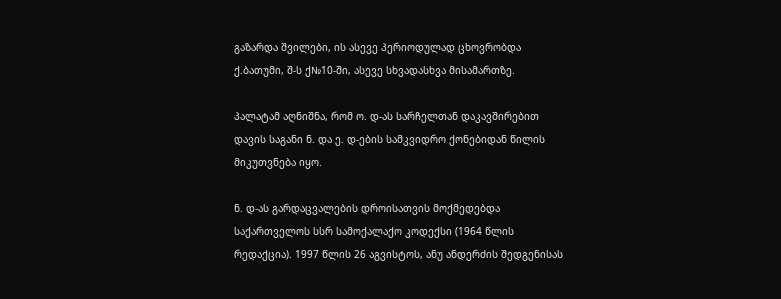გაზარდა შვილები, ის ასევე პერიოდულად ცხოვრობდა ქ.ბათუმი, შ-ს ქ№10-ში, ასევე სხვადასხვა მისამართზე.

პალატამ აღნიშნა, რომ ო. დ-ას სარჩელთან დაკავშირებით დავის საგანი ნ. და ე. დ-ების სამკვიდრო ქონებიდან წილის მიკუთვნება იყო.

ნ. დ-ას გარდაცვალების დროისათვის მოქმედებდა საქართველოს სსრ სამოქალაქო კოდექსი (1964 წლის რედაქცია). 1997 წლის 26 აგვისტოს, ანუ ანდერძის შედგენისას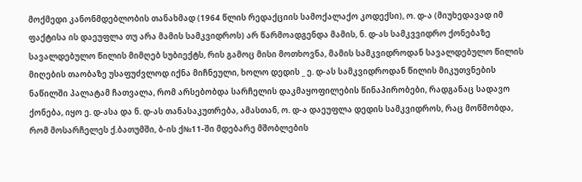მოქმედი კანონმდებლობის თანახმად (1964 წლის რედაქციის სამოქალაქო კოდექსი), ო. დ-ა (მიუხედავად იმ ფაქტისა ის დაეუფლა თუ არა მამის სამკვიდროს) არ წარმოადგენდა მამის, ნ. დ-ას სამკვვიდრო ქონებაზე სავალდებულო წილის მიმღებ სუბიექტს, რის გამოც მისი მოთხოვნა, მამის სამკვიდროდან სავალდებულო წილის მიღების თაობაზე უსაფუძვლოდ იქნა მიჩნეული, ხოლო დედის _ ე. დ-ას სამკვიდროდან წილის მიკუთვნების ნაწილში პალატამ ჩათვალა, რომ არსებობდა სარჩელის დაკმაყოფილების წინაპირობები, რადგანაც სადავო ქონება, იყო ე. დ-ასა და ნ. დ-ას თანასაკუთრება, ამასთან, ო. დ-ა დაეუფლა დედის სამკვიდროს, რაც მოწმობდა, რომ მოსარჩელეს ქ.ბათუმში, ბ-ის ქ№11-ში მდებარე მშობლების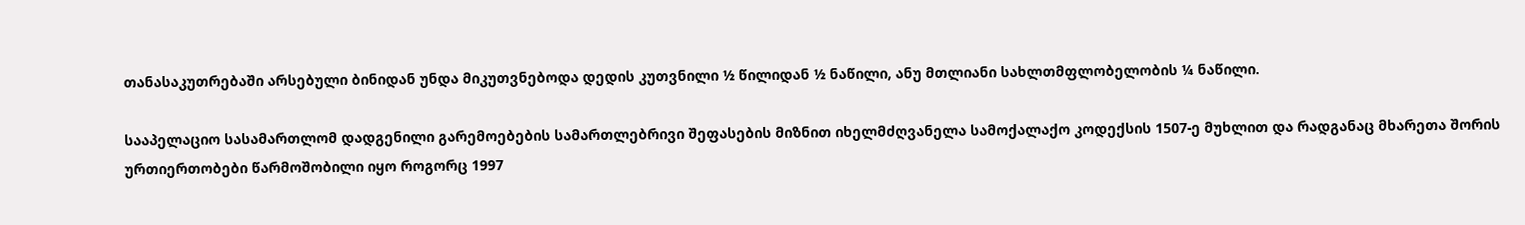თანასაკუთრებაში არსებული ბინიდან უნდა მიკუთვნებოდა დედის კუთვნილი ½ წილიდან ½ ნაწილი, ანუ მთლიანი სახლთმფლობელობის ¼ ნაწილი.

სააპელაციო სასამართლომ დადგენილი გარემოებების სამართლებრივი შეფასების მიზნით იხელმძღვანელა სამოქალაქო კოდექსის 1507-ე მუხლით და რადგანაც მხარეთა შორის ურთიერთობები წარმოშობილი იყო როგორც 1997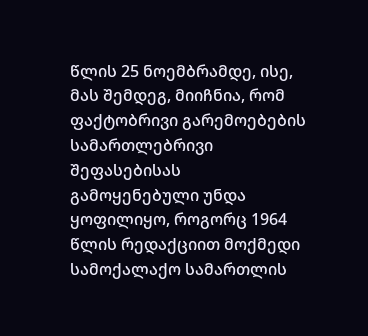წლის 25 ნოემბრამდე, ისე, მას შემდეგ, მიიჩნია, რომ ფაქტობრივი გარემოებების სამართლებრივი შეფასებისას გამოყენებული უნდა ყოფილიყო, როგორც 1964 წლის რედაქციით მოქმედი სამოქალაქო სამართლის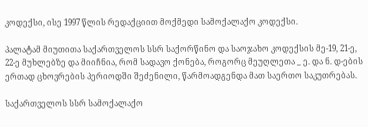კოდექსი, ისე 1997 წლის რედაქციით მოქმედი სამოქალაქო კოდექსი.

პალატამ მიუთითა საქართველოს სსრ საქორწინო და საოჯახო კოდექსის მე-19, 21-ე, 22-ე მუხლებზე და მიიჩნია, რომ სადავო ქონება, როგორც მეუღლეთა _ ე. და ნ. დ-ების ერთად ცხოვრების პერიოდში შეძენილი, წარმოადგენდა მათ საერთო საკუთრებას.

საქართველოს სსრ სამოქალაქო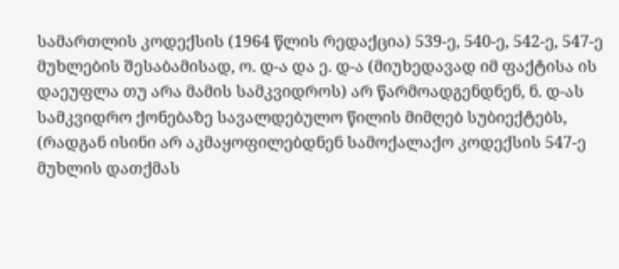სამართლის კოდექსის (1964 წლის რედაქცია) 539-ე, 540-ე, 542-ე, 547-ე მუხლების შესაბამისად, ო. დ-ა და ე. დ-ა (მიუხედავად იმ ფაქტისა ის დაეუფლა თუ არა მამის სამკვიდროს) არ წარმოადგენდნენ, ნ. დ-ას სამკვიდრო ქონებაზე სავალდებულო წილის მიმღებ სუბიექტებს, (რადგან ისინი არ აკმაყოფილებდნენ სამოქალაქო კოდექსის 547-ე მუხლის დათქმას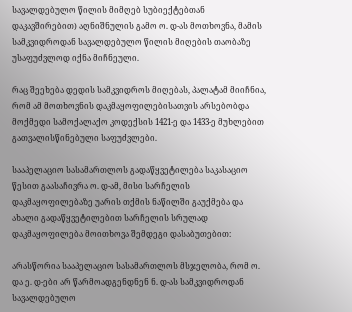სავალდებულო წილის მიმღებ სუბიექტებთან დაკავშირებით) აღნიშნულის გამო ო. დ-ას მოთხოვნა, მამის სამკვიდროდან სავალდებულო წილის მიღების თაობაზე უსაფუძვლოდ იქნა მიჩნეული.

რაც შეეხება დედის სამკვიდროს მიღებას, პალატამ მიიჩნია, რომ ამ მოთხოვნის დაკმაყოფილებისათვის არსებობდა მოქმედი სამოქალაქო კოდექსის 1421-ე და 1433-ე მუხლებით გათვალისწინებული საფუძვლები.

სააპელაციო სასამართლოს გადაწყვეტილება საკასაციო წესით გაასაჩივრა ო. დ-ამ, მისი სარჩელის დაკმაყოფილებაზე უარის თქმის ნაწილში გაუქმება და ახალი გადაწყვეტილებით სარჩელის სრულად დაკმაყოფილება მოითხოვა შემდეგი დასაბუთებით:

არასწორია სააპელაციო სასამართლოს მსჯელობა, რომ ო. და ე. დ-ები არ წარმოადგენდნენ ნ. დ-ას სამკვიდროდან სავალდებულო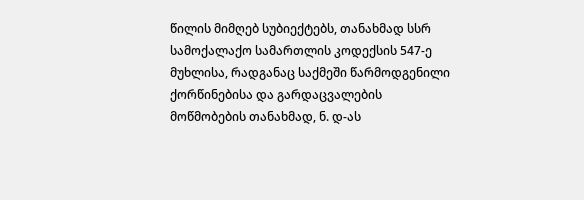წილის მიმღებ სუბიექტებს, თანახმად სსრ სამოქალაქო სამართლის კოდექსის 547-ე მუხლისა, რადგანაც საქმეში წარმოდგენილი ქორწინებისა და გარდაცვალების მოწმობების თანახმად, ნ. დ-ას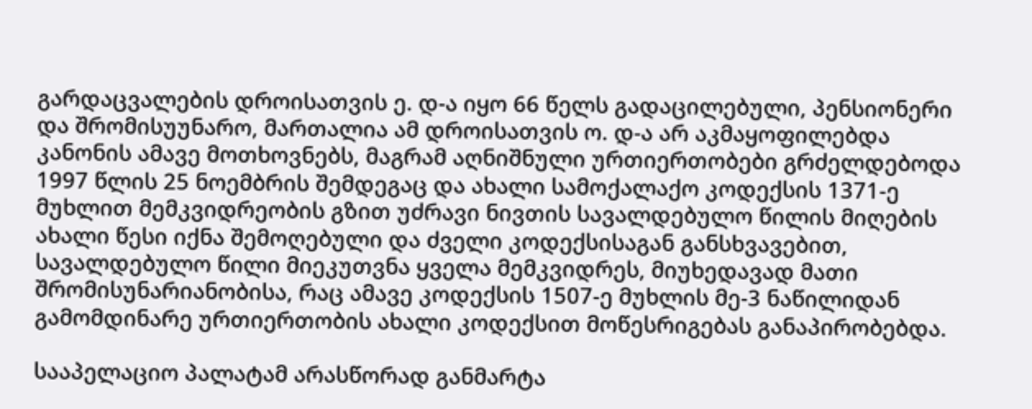გარდაცვალების დროისათვის ე. დ-ა იყო 66 წელს გადაცილებული, პენსიონერი და შრომისუუნარო, მართალია ამ დროისათვის ო. დ-ა არ აკმაყოფილებდა კანონის ამავე მოთხოვნებს, მაგრამ აღნიშნული ურთიერთობები გრძელდებოდა 1997 წლის 25 ნოემბრის შემდეგაც და ახალი სამოქალაქო კოდექსის 1371-ე მუხლით მემკვიდრეობის გზით უძრავი ნივთის სავალდებულო წილის მიღების ახალი წესი იქნა შემოღებული და ძველი კოდექსისაგან განსხვავებით, სავალდებულო წილი მიეკუთვნა ყველა მემკვიდრეს, მიუხედავად მათი შრომისუნარიანობისა, რაც ამავე კოდექსის 1507-ე მუხლის მე-3 ნაწილიდან გამომდინარე ურთიერთობის ახალი კოდექსით მოწესრიგებას განაპირობებდა.

სააპელაციო პალატამ არასწორად განმარტა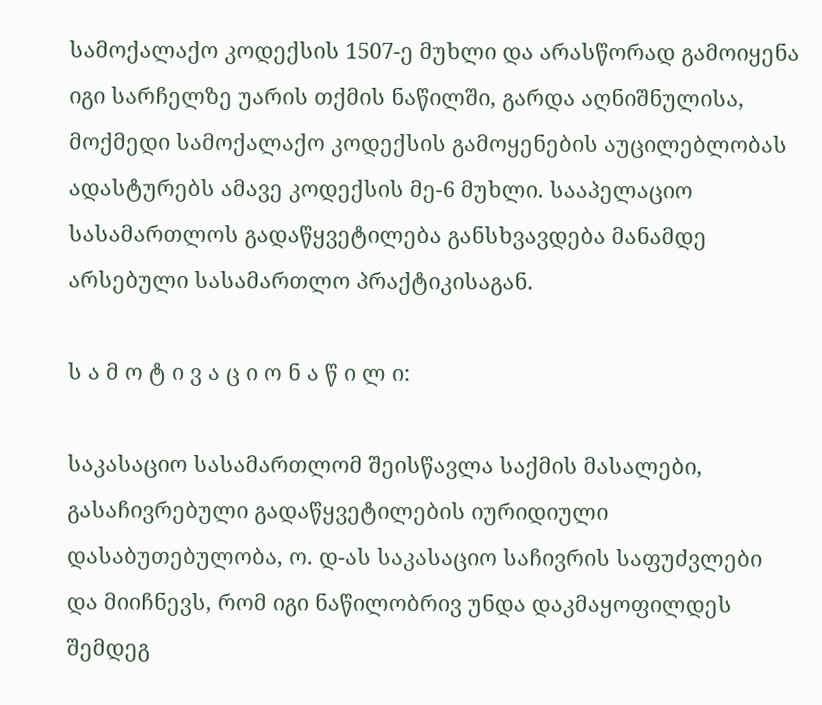სამოქალაქო კოდექსის 1507-ე მუხლი და არასწორად გამოიყენა იგი სარჩელზე უარის თქმის ნაწილში, გარდა აღნიშნულისა, მოქმედი სამოქალაქო კოდექსის გამოყენების აუცილებლობას ადასტურებს ამავე კოდექსის მე-6 მუხლი. სააპელაციო სასამართლოს გადაწყვეტილება განსხვავდება მანამდე არსებული სასამართლო პრაქტიკისაგან.

ს ა მ ო ტ ი ვ ა ც ი ო ნ ა წ ი ლ ი:

საკასაციო სასამართლომ შეისწავლა საქმის მასალები, გასაჩივრებული გადაწყვეტილების იურიდიული დასაბუთებულობა, ო. დ-ას საკასაციო საჩივრის საფუძვლები და მიიჩნევს, რომ იგი ნაწილობრივ უნდა დაკმაყოფილდეს შემდეგ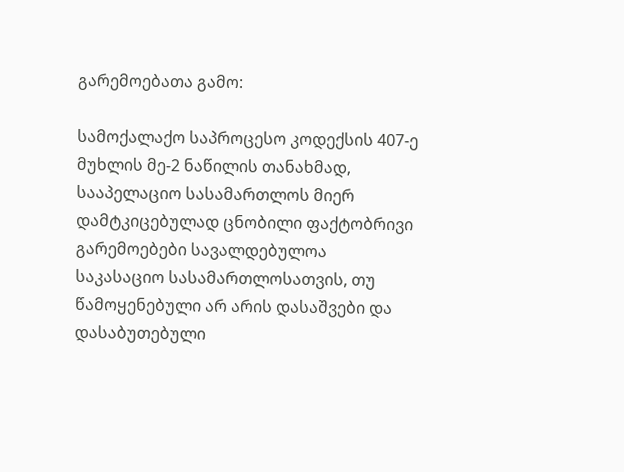გარემოებათა გამო:

სამოქალაქო საპროცესო კოდექსის 407-ე მუხლის მე-2 ნაწილის თანახმად, სააპელაციო სასამართლოს მიერ დამტკიცებულად ცნობილი ფაქტობრივი გარემოებები სავალდებულოა საკასაციო სასამართლოსათვის, თუ წამოყენებული არ არის დასაშვები და დასაბუთებული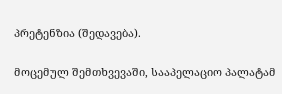პრეტენზია (შედავება).

მოცემულ შემთხვევაში, სააპელაციო პალატამ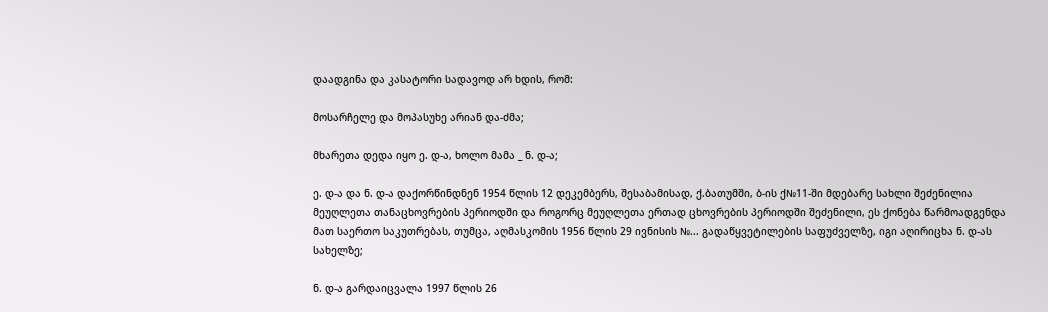დაადგინა და კასატორი სადავოდ არ ხდის, რომ:

მოსარჩელე და მოპასუხე არიან და-ძმა;

მხარეთა დედა იყო ე. დ-ა, ხოლო მამა _ ნ. დ-ა;

ე. დ-ა და ნ. დ-ა დაქორწინდნენ 1954 წლის 12 დეკემბერს, შესაბამისად, ქ.ბათუმში, ბ-ის ქ№11-ში მდებარე სახლი შეძენილია მეუღლეთა თანაცხოვრების პერიოდში და როგორც მეუღლეთა ერთად ცხოვრების პერიოდში შეძენილი, ეს ქონება წარმოადგენდა მათ საერთო საკუთრებას, თუმცა, აღმასკომის 1956 წლის 29 ივნისის №... გადაწყვეტილების საფუძველზე, იგი აღირიცხა ნ. დ-ას სახელზე;

ნ. დ-ა გარდაიცვალა 1997 წლის 26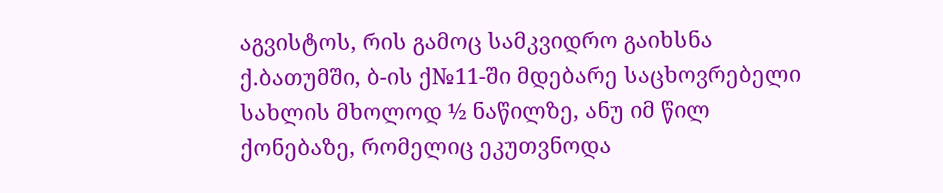აგვისტოს, რის გამოც სამკვიდრო გაიხსნა ქ.ბათუმში, ბ-ის ქ№11-ში მდებარე საცხოვრებელი სახლის მხოლოდ ½ ნაწილზე, ანუ იმ წილ ქონებაზე, რომელიც ეკუთვნოდა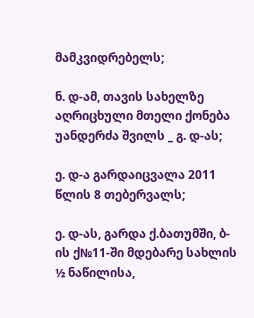მამკვიდრებელს;

ნ. დ-ამ, თავის სახელზე აღრიცხული მთელი ქონება უანდერძა შვილს _ გ. დ-ას;

ე. დ-ა გარდაიცვალა 2011 წლის 8 თებერვალს;

ე. დ-ას, გარდა ქ.ბათუმში, ბ-ის ქ№11-ში მდებარე სახლის ½ ნაწილისა,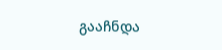გააჩნდა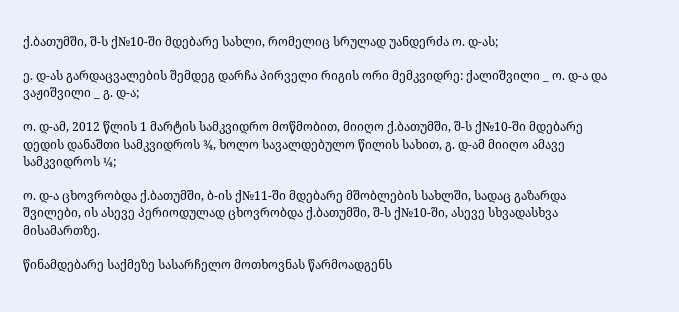ქ.ბათუმში, შ-ს ქ№10-ში მდებარე სახლი, რომელიც სრულად უანდერძა ო. დ-ას;

ე. დ-ას გარდაცვალების შემდეგ დარჩა პირველი რიგის ორი მემკვიდრე: ქალიშვილი _ ო. დ-ა და ვაჟიშვილი _ გ. დ-ა;

ო. დ-ამ, 2012 წლის 1 მარტის სამკვიდრო მოწმობით, მიიღო ქ.ბათუმში, შ-ს ქ№10-ში მდებარე დედის დანაშთი სამკვიდროს ¾, ხოლო სავალდებულო წილის სახით, გ. დ-ამ მიიღო ამავე სამკვიდროს ¼;

ო. დ-ა ცხოვრობდა ქ.ბათუმში, ბ-ის ქ№11-ში მდებარე მშობლების სახლში, სადაც გაზარდა შვილები, ის ასევე პერიოდულად ცხოვრობდა ქ.ბათუმში, შ-ს ქ№10-ში, ასევე სხვადასხვა მისამართზე.

წინამდებარე საქმეზე სასარჩელო მოთხოვნას წარმოადგენს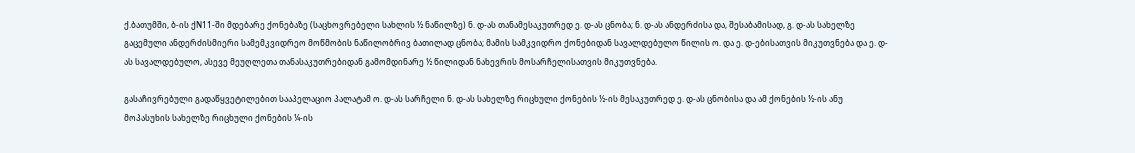ქ.ბათუმში, ბ-ის ქN11-ში მდებარე ქონებაზე (საცხოვრებელი სახლის ½ ნაწილზე) ნ. დ-ას თანამესაკუთრედ ე. დ-ას ცნობა; ნ. დ-ას ანდერძისა და, შესაბამისად, გ. დ-ას სახელზე გაცემული ანდერძისმიერი სამემკვიდრეო მოწმობის ნაწილობრივ ბათილად ცნობა; მამის სამკვიდრო ქონებიდან სავალდებულო წილის ო. და ე. დ-ებისათვის მიკუთვნება და ე. დ-ას სავალდებულო, ასევე მეუღლეთა თანასაკუთრებიდან გამომდინარე ½ წილიდან ნახევრის მოსარჩელისათვის მიკუთვნება.

გასაჩივრებული გადაწყვეტილებით სააპელაციო პალატამ ო. დ-ას სარჩელი ნ. დ-ას სახელზე რიცხული ქონების ½-ის მესაკუთრედ ე. დ-ას ცნობისა და ამ ქონების ½-ის ანუ მოპასუხის სახელზე რიცხული ქონების ¼-ის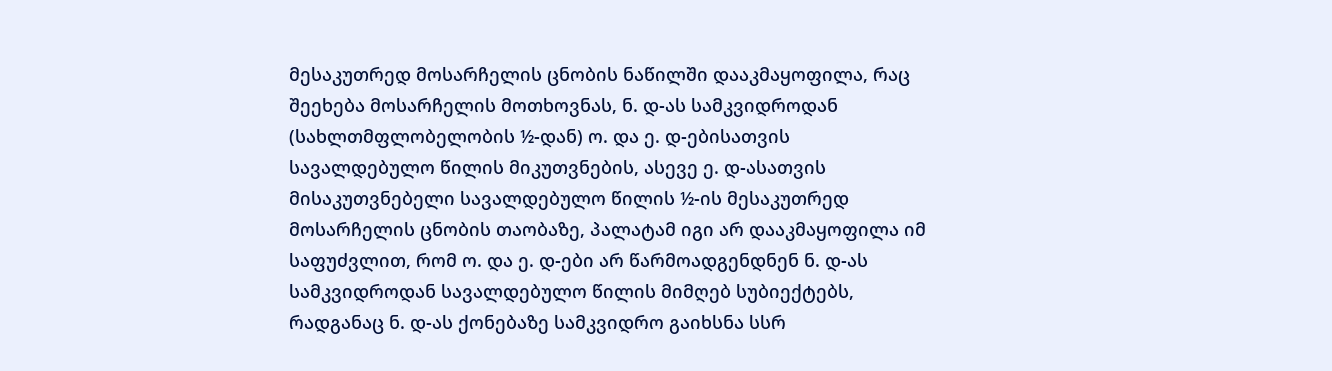მესაკუთრედ მოსარჩელის ცნობის ნაწილში დააკმაყოფილა, რაც შეეხება მოსარჩელის მოთხოვნას, ნ. დ-ას სამკვიდროდან (სახლთმფლობელობის ½-დან) ო. და ე. დ-ებისათვის სავალდებულო წილის მიკუთვნების, ასევე ე. დ-ასათვის მისაკუთვნებელი სავალდებულო წილის ½-ის მესაკუთრედ მოსარჩელის ცნობის თაობაზე, პალატამ იგი არ დააკმაყოფილა იმ საფუძვლით, რომ ო. და ე. დ-ები არ წარმოადგენდნენ ნ. დ-ას სამკვიდროდან სავალდებულო წილის მიმღებ სუბიექტებს, რადგანაც ნ. დ-ას ქონებაზე სამკვიდრო გაიხსნა სსრ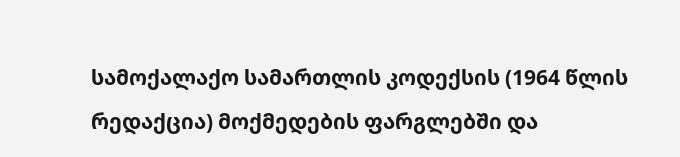სამოქალაქო სამართლის კოდექსის (1964 წლის რედაქცია) მოქმედების ფარგლებში და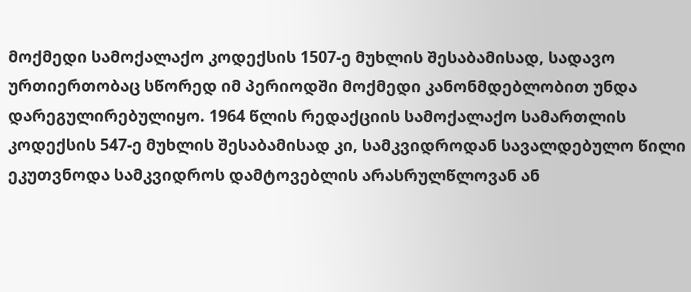მოქმედი სამოქალაქო კოდექსის 1507-ე მუხლის შესაბამისად, სადავო ურთიერთობაც სწორედ იმ პერიოდში მოქმედი კანონმდებლობით უნდა დარეგულირებულიყო. 1964 წლის რედაქციის სამოქალაქო სამართლის კოდექსის 547-ე მუხლის შესაბამისად კი, სამკვიდროდან სავალდებულო წილი ეკუთვნოდა სამკვიდროს დამტოვებლის არასრულწლოვან ან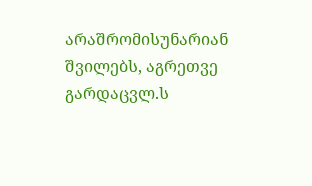არაშრომისუნარიან შვილებს, აგრეთვე გარდაცვლ.ს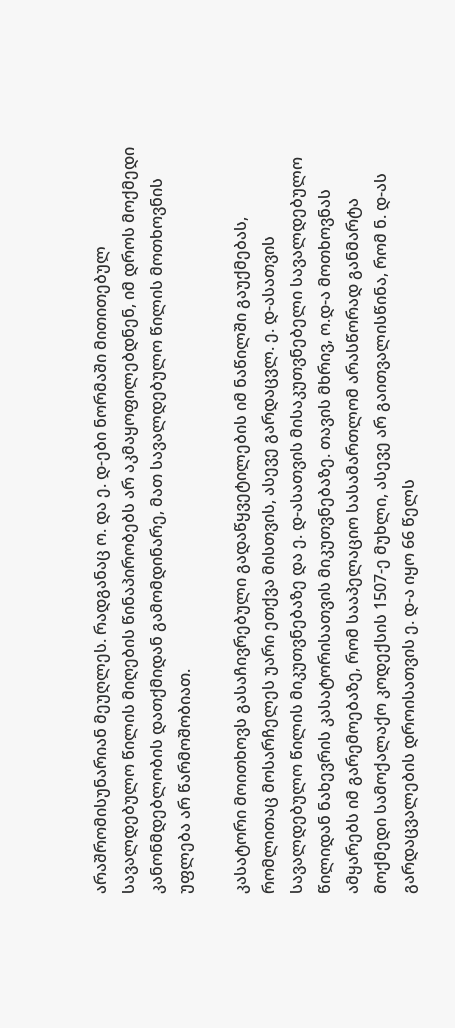არაშრომისუნარიან მეუღლეს. რადგანაც ო. და ე. დ-ები ნორმაში მითითებულ სავალდებულო წილის მიღების წინაპირობებს არ აკმაყოფილებდნენ, იმ დროს მოქმედი კანონმდებლობის დათქმიდან გამომდინარე, მათ სავალდებულო წილის მოთხოვნის უფლება არ წარმოშობიათ.

კასატორი მოითხოვს გასაჩივრებული გადაწყვეტილების იმ ნაწილში გაუქმებას, რომლითაც მოსარჩელეს უარი ეთქვა მისთვის, ასევე გარდაცვლ. ე. დ-ასათვის სავალდებულო წილის მიკუთვნებაზე და ე. დ-ასათვის მისაკუთვნებელი სავალდებულო წილიდან ნახევრის კასატორისათვის მიკუთვნებაზე. თავის მხრივ, ო.დ-ა მოთხოვნას ამყარებს იმ გარემოებაზე, რომ სააპელაციო სასამართლომ არასწორად განმარტა მოქმედი სამოქალაქო კოდექსის 1507-ე მუხლი, ასევე არ გაითვალისწინა, რომ ნ. დ-ას გარდაცვალების დროისათვის ე. დ-ა იყო 66 წელს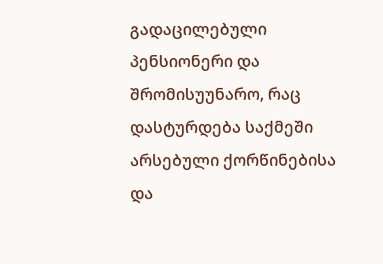გადაცილებული პენსიონერი და შრომისუუნარო, რაც დასტურდება საქმეში არსებული ქორწინებისა და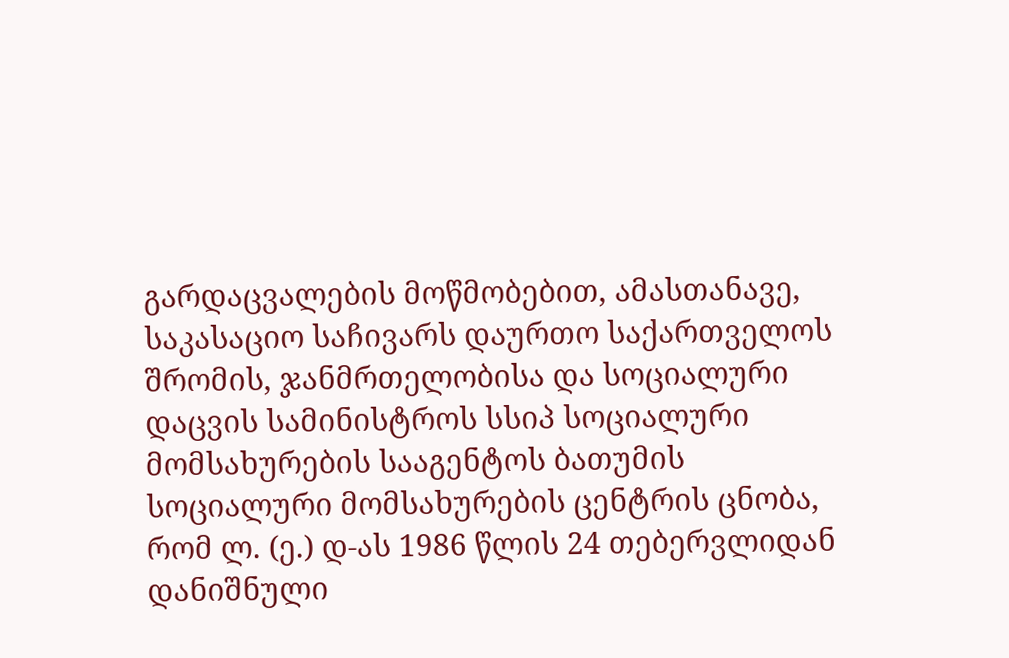გარდაცვალების მოწმობებით, ამასთანავე, საკასაციო საჩივარს დაურთო საქართველოს შრომის, ჯანმრთელობისა და სოციალური დაცვის სამინისტროს სსიპ სოციალური მომსახურების სააგენტოს ბათუმის სოციალური მომსახურების ცენტრის ცნობა, რომ ლ. (ე.) დ-ას 1986 წლის 24 თებერვლიდან დანიშნული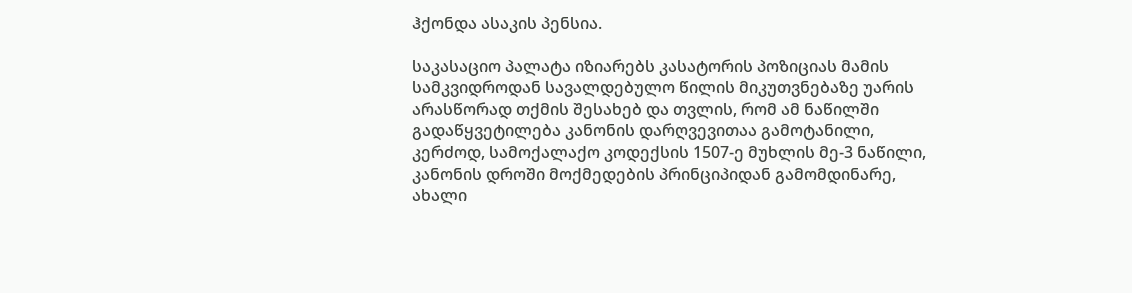ჰქონდა ასაკის პენსია.

საკასაციო პალატა იზიარებს კასატორის პოზიციას მამის სამკვიდროდან სავალდებულო წილის მიკუთვნებაზე უარის არასწორად თქმის შესახებ და თვლის, რომ ამ ნაწილში გადაწყვეტილება კანონის დარღვევითაა გამოტანილი, კერძოდ, სამოქალაქო კოდექსის 1507-ე მუხლის მე-3 ნაწილი, კანონის დროში მოქმედების პრინციპიდან გამომდინარე, ახალი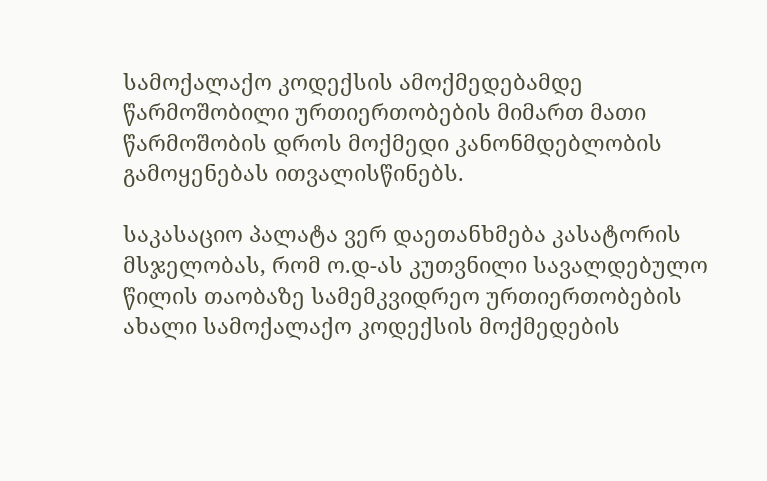სამოქალაქო კოდექსის ამოქმედებამდე წარმოშობილი ურთიერთობების მიმართ მათი წარმოშობის დროს მოქმედი კანონმდებლობის გამოყენებას ითვალისწინებს.

საკასაციო პალატა ვერ დაეთანხმება კასატორის მსჯელობას, რომ ო.დ-ას კუთვნილი სავალდებულო წილის თაობაზე სამემკვიდრეო ურთიერთობების ახალი სამოქალაქო კოდექსის მოქმედების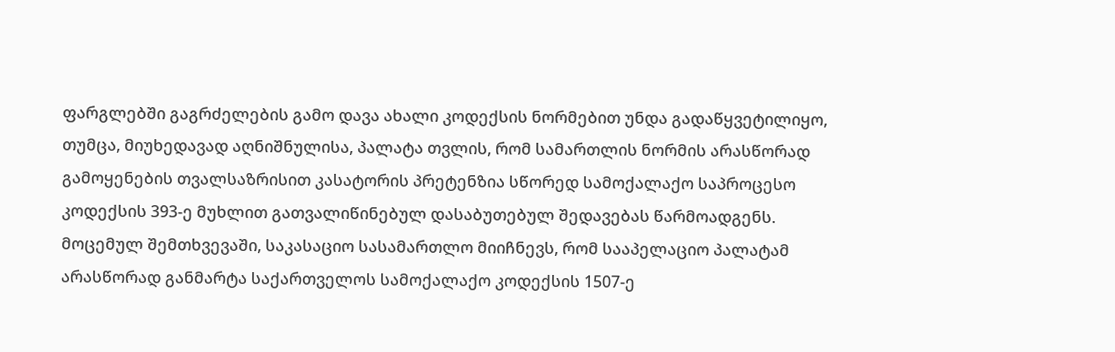ფარგლებში გაგრძელების გამო დავა ახალი კოდექსის ნორმებით უნდა გადაწყვეტილიყო, თუმცა, მიუხედავად აღნიშნულისა, პალატა თვლის, რომ სამართლის ნორმის არასწორად გამოყენების თვალსაზრისით კასატორის პრეტენზია სწორედ სამოქალაქო საპროცესო კოდექსის 393-ე მუხლით გათვალიწინებულ დასაბუთებულ შედავებას წარმოადგენს. მოცემულ შემთხვევაში, საკასაციო სასამართლო მიიჩნევს, რომ სააპელაციო პალატამ არასწორად განმარტა საქართველოს სამოქალაქო კოდექსის 1507-ე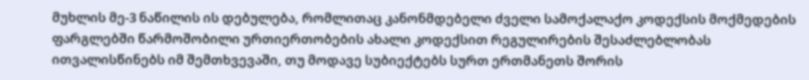მუხლის მე-3 ნაწილის ის დებულება, რომლითაც კანონმდებელი ძველი სამოქალაქო კოდექსის მოქმედების ფარგლებში წარმოშობილი ურთიერთობების ახალი კოდექსით რეგულირების შესაძლებლობას ითვალისწინებს იმ შემთხვევაში, თუ მოდავე სუბიექტებს სურთ ერთმანეთს შორის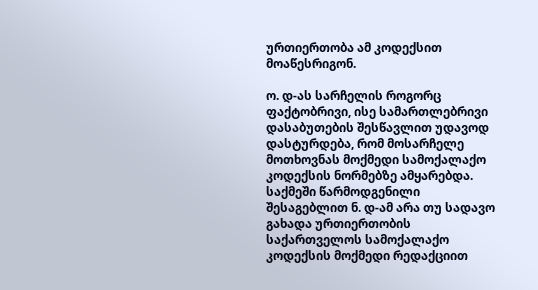ურთიერთობა ამ კოდექსით მოაწესრიგონ.

ო. დ-ას სარჩელის როგორც ფაქტობრივი, ისე სამართლებრივი დასაბუთების შესწავლით უდავოდ დასტურდება, რომ მოსარჩელე მოთხოვნას მოქმედი სამოქალაქო კოდექსის ნორმებზე ამყარებდა. საქმეში წარმოდგენილი შესაგებლით ნ. დ-ამ არა თუ სადავო გახადა ურთიერთობის საქართველოს სამოქალაქო კოდექსის მოქმედი რედაქციით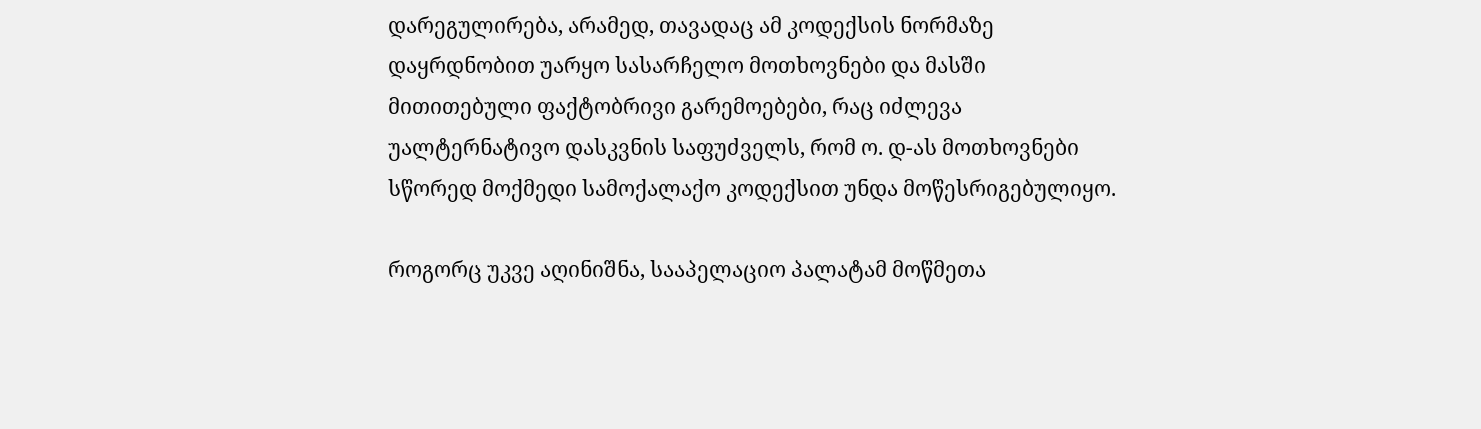დარეგულირება, არამედ, თავადაც ამ კოდექსის ნორმაზე დაყრდნობით უარყო სასარჩელო მოთხოვნები და მასში მითითებული ფაქტობრივი გარემოებები, რაც იძლევა უალტერნატივო დასკვნის საფუძველს, რომ ო. დ-ას მოთხოვნები სწორედ მოქმედი სამოქალაქო კოდექსით უნდა მოწესრიგებულიყო.

როგორც უკვე აღინიშნა, სააპელაციო პალატამ მოწმეთა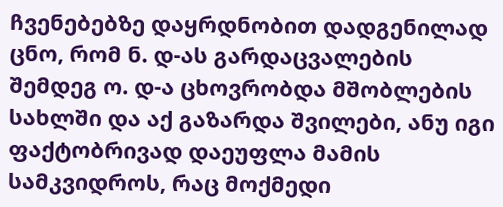ჩვენებებზე დაყრდნობით დადგენილად ცნო, რომ ნ. დ-ას გარდაცვალების შემდეგ ო. დ-ა ცხოვრობდა მშობლების სახლში და აქ გაზარდა შვილები, ანუ იგი ფაქტობრივად დაეუფლა მამის სამკვიდროს, რაც მოქმედი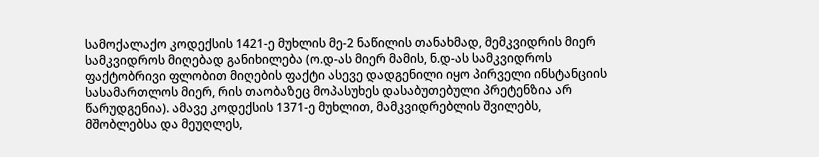სამოქალაქო კოდექსის 1421-ე მუხლის მე-2 ნაწილის თანახმად, მემკვიდრის მიერ სამკვიდროს მიღებად განიხილება (ო.დ-ას მიერ მამის, ნ.დ-ას სამკვიდროს ფაქტობრივი ფლობით მიღების ფაქტი ასევე დადგენილი იყო პირველი ინსტანციის სასამართლოს მიერ, რის თაობაზეც მოპასუხეს დასაბუთებული პრეტენზია არ წარუდგენია). ამავე კოდექსის 1371-ე მუხლით, მამკვიდრებლის შვილებს, მშობლებსა და მეუღლეს,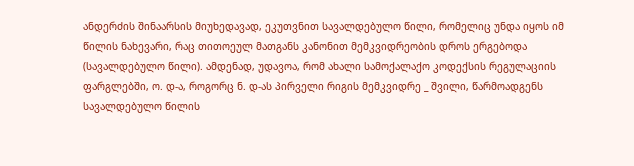ანდერძის შინაარსის მიუხედავად, ეკუთვნით სავალდებულო წილი, რომელიც უნდა იყოს იმ წილის ნახევარი, რაც თითოეულ მათგანს კანონით მემკვიდრეობის დროს ერგებოდა (სავალდებულო წილი). ამდენად, უდავოა, რომ ახალი სამოქალაქო კოდექსის რეგულაციის ფარგლებში, ო. დ-ა, როგორც ნ. დ-ას პირველი რიგის მემკვიდრე _ შვილი, წარმოადგენს სავალდებულო წილის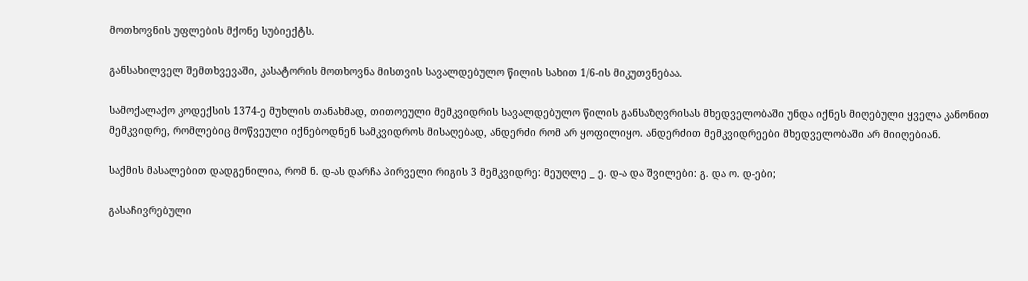მოთხოვნის უფლების მქონე სუბიექტს.

განსახილველ შემთხვევაში, კასატორის მოთხოვნა მისთვის სავალდებულო წილის სახით 1/6-ის მიკუთვნებაა.

სამოქალაქო კოდექსის 1374-ე მუხლის თანახმად, თითოეული მემკვიდრის სავალდებულო წილის განსაზღვრისას მხედველობაში უნდა იქნეს მიღებული ყველა კანონით მემკვიდრე, რომლებიც მოწვეული იქნებოდნენ სამკვიდროს მისაღებად, ანდერძი რომ არ ყოფილიყო. ანდერძით მემკვიდრეები მხედველობაში არ მიიღებიან.

საქმის მასალებით დადგენილია, რომ ნ. დ-ას დარჩა პირველი რიგის 3 მემკვიდრე: მეუღლე _ ე. დ-ა და შვილები: გ. და ო. დ-ები;

გასაჩივრებული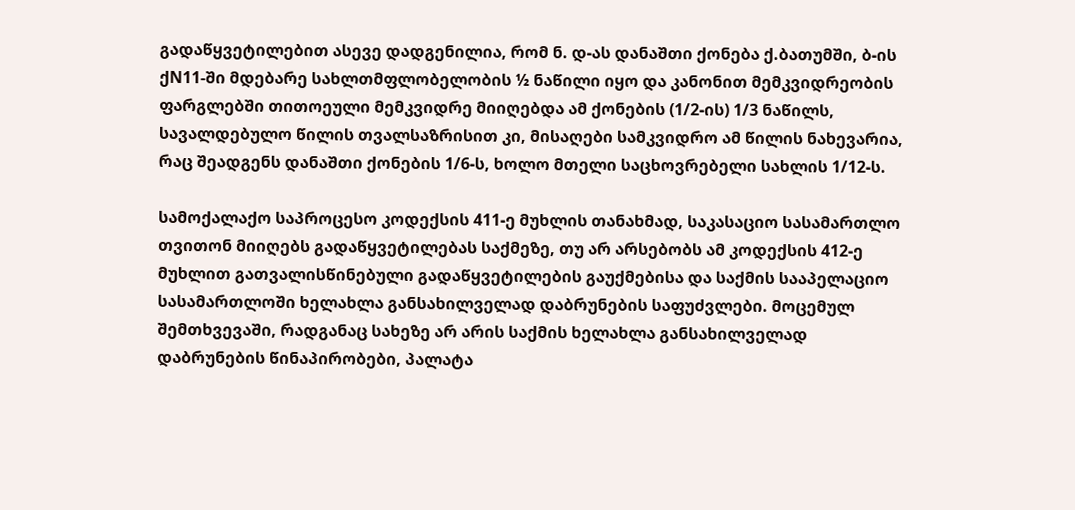გადაწყვეტილებით ასევე დადგენილია, რომ ნ. დ-ას დანაშთი ქონება ქ.ბათუმში, ბ-ის ქN11-ში მდებარე სახლთმფლობელობის ½ ნაწილი იყო და კანონით მემკვიდრეობის ფარგლებში თითოეული მემკვიდრე მიიღებდა ამ ქონების (1/2-ის) 1/3 ნაწილს, სავალდებულო წილის თვალსაზრისით კი, მისაღები სამკვიდრო ამ წილის ნახევარია, რაც შეადგენს დანაშთი ქონების 1/6-ს, ხოლო მთელი საცხოვრებელი სახლის 1/12-ს.

სამოქალაქო საპროცესო კოდექსის 411-ე მუხლის თანახმად, საკასაციო სასამართლო თვითონ მიიღებს გადაწყვეტილებას საქმეზე, თუ არ არსებობს ამ კოდექსის 412-ე მუხლით გათვალისწინებული გადაწყვეტილების გაუქმებისა და საქმის სააპელაციო სასამართლოში ხელახლა განსახილველად დაბრუნების საფუძვლები. მოცემულ შემთხვევაში, რადგანაც სახეზე არ არის საქმის ხელახლა განსახილველად დაბრუნების წინაპირობები, პალატა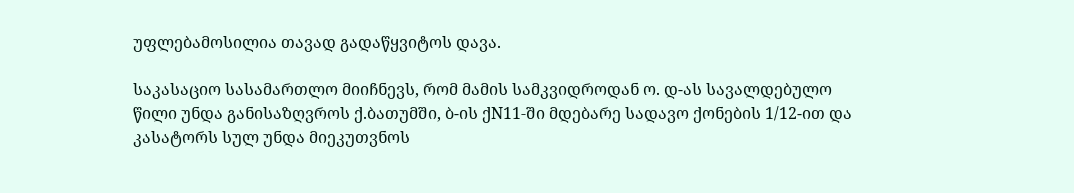უფლებამოსილია თავად გადაწყვიტოს დავა.

საკასაციო სასამართლო მიიჩნევს, რომ მამის სამკვიდროდან ო. დ-ას სავალდებულო წილი უნდა განისაზღვროს ქ.ბათუმში, ბ-ის ქN11-ში მდებარე სადავო ქონების 1/12-ით და კასატორს სულ უნდა მიეკუთვნოს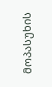მოპასუხის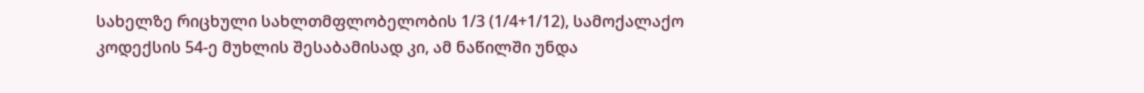სახელზე რიცხული სახლთმფლობელობის 1/3 (1/4+1/12), სამოქალაქო კოდექსის 54-ე მუხლის შესაბამისად კი, ამ ნაწილში უნდა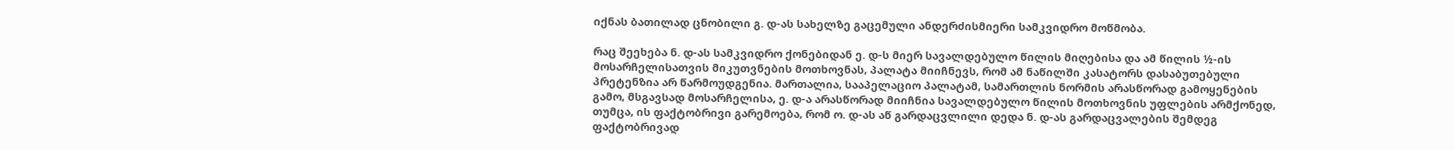იქნას ბათილად ცნობილი გ. დ-ას სახელზე გაცემული ანდერძისმიერი სამკვიდრო მოწმობა.

რაც შეეხება ნ. დ-ას სამკვიდრო ქონებიდან ე. დ-ს მიერ სავალდებულო წილის მიღებისა და ამ წილის ½-ის მოსარჩელისათვის მიკუთვნების მოთხოვნას, პალატა მიიჩნევს, რომ ამ ნაწილში კასატორს დასაბუთებული პრეტენზია არ წარმოუდგენია. მართალია, სააპელაციო პალატამ, სამართლის ნორმის არასწორად გამოყენების გამო, მსგავსად მოსარჩელისა, ე. დ-ა არასწორად მიიჩნია სავალდებულო წილის მოთხოვნის უფლების არმქონედ, თუმცა, ის ფაქტობრივი გარემოება, რომ ო. დ-ას აწ გარდაცვლილი დედა ნ. დ-ას გარდაცვალების შემდეგ ფაქტობრივად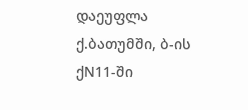დაეუფლა ქ.ბათუმში, ბ-ის ქN11-ში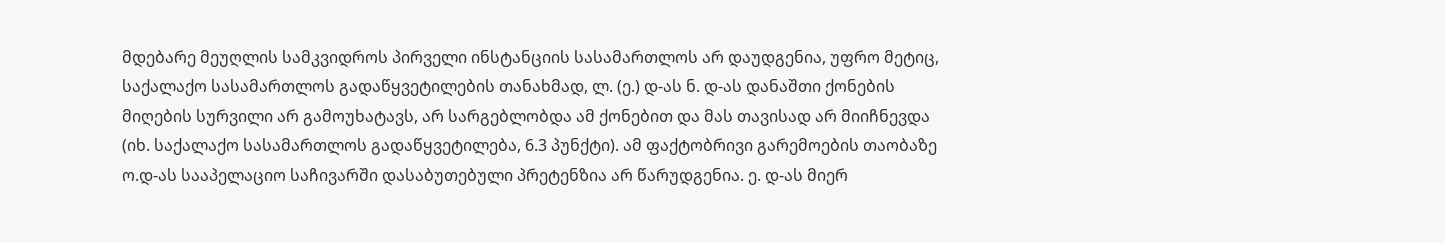მდებარე მეუღლის სამკვიდროს პირველი ინსტანციის სასამართლოს არ დაუდგენია, უფრო მეტიც, საქალაქო სასამართლოს გადაწყვეტილების თანახმად, ლ. (ე.) დ-ას ნ. დ-ას დანაშთი ქონების მიღების სურვილი არ გამოუხატავს, არ სარგებლობდა ამ ქონებით და მას თავისად არ მიიჩნევდა (იხ. საქალაქო სასამართლოს გადაწყვეტილება, 6.3 პუნქტი). ამ ფაქტობრივი გარემოების თაობაზე ო.დ-ას სააპელაციო საჩივარში დასაბუთებული პრეტენზია არ წარუდგენია. ე. დ-ას მიერ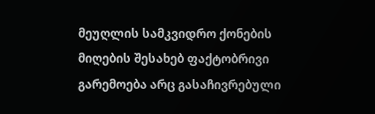მეუღლის სამკვიდრო ქონების მიღების შესახებ ფაქტობრივი გარემოება არც გასაჩივრებული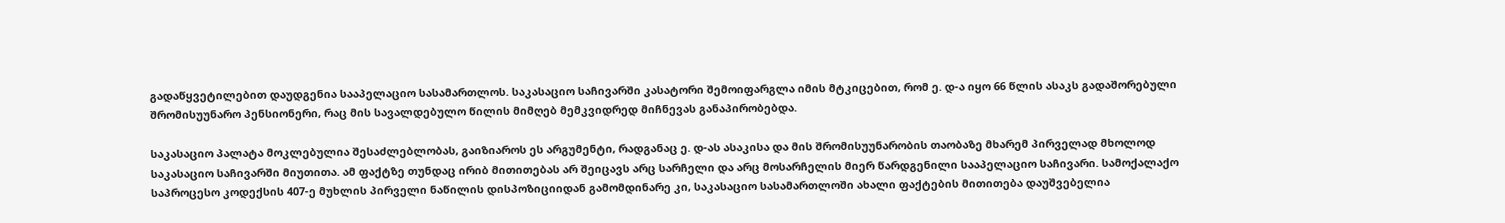გადაწყვეტილებით დაუდგენია სააპელაციო სასამართლოს. საკასაციო საჩივარში კასატორი შემოიფარგლა იმის მტკიცებით, რომ ე. დ-ა იყო 66 წლის ასაკს გადაშორებული შრომისუუნარო პენსიონერი, რაც მის სავალდებულო წილის მიმღებ მემკვიდრედ მიჩნევას განაპირობებდა.

საკასაციო პალატა მოკლებულია შესაძლებლობას, გაიზიაროს ეს არგუმენტი, რადგანაც ე. დ-ას ასაკისა და მის შრომისუუნარობის თაობაზე მხარემ პირველად მხოლოდ საკასაციო საჩივარში მიუთითა. ამ ფაქტზე თუნდაც ირიბ მითითებას არ შეიცავს არც სარჩელი და არც მოსარჩელის მიერ წარდგენილი სააპელაციო საჩივარი. სამოქალაქო საპროცესო კოდექსის 407-ე მუხლის პირველი ნაწილის დისპოზიციიდან გამომდინარე კი, საკასაციო სასამართლოში ახალი ფაქტების მითითება დაუშვებელია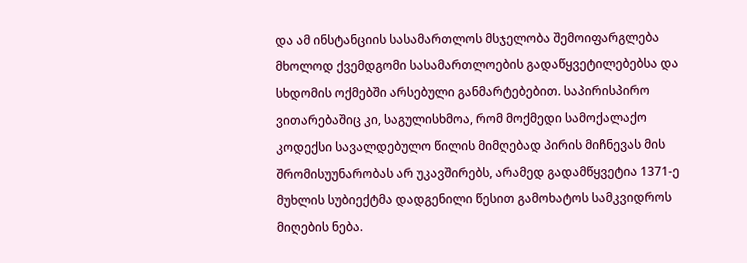და ამ ინსტანციის სასამართლოს მსჯელობა შემოიფარგლება მხოლოდ ქვემდგომი სასამართლოების გადაწყვეტილებებსა და სხდომის ოქმებში არსებული განმარტებებით. საპირისპირო ვითარებაშიც კი, საგულისხმოა, რომ მოქმედი სამოქალაქო კოდექსი სავალდებულო წილის მიმღებად პირის მიჩნევას მის შრომისუუნარობას არ უკავშირებს, არამედ გადამწყვეტია 1371-ე მუხლის სუბიექტმა დადგენილი წესით გამოხატოს სამკვიდროს მიღების ნება.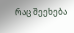რაც შეეხება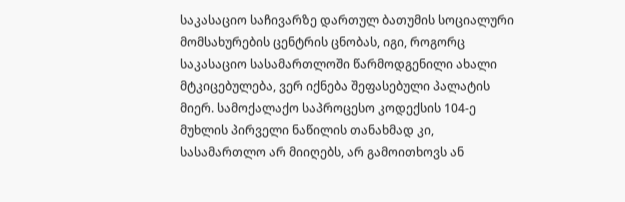საკასაციო საჩივარზე დართულ ბათუმის სოციალური მომსახურების ცენტრის ცნობას, იგი, როგორც საკასაციო სასამართლოში წარმოდგენილი ახალი მტკიცებულება, ვერ იქნება შეფასებული პალატის მიერ. სამოქალაქო საპროცესო კოდექსის 104-ე მუხლის პირველი ნაწილის თანახმად კი, სასამართლო არ მიიღებს, არ გამოითხოვს ან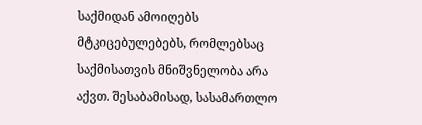საქმიდან ამოიღებს მტკიცებულებებს, რომლებსაც საქმისათვის მნიშვნელობა არა აქვთ. შესაბამისად, სასამართლო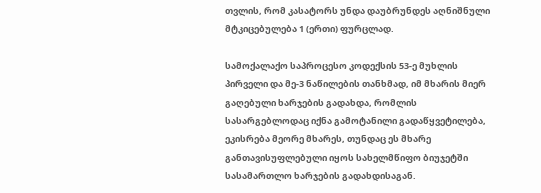თვლის, რომ კასატორს უნდა დაუბრუნდეს აღნიშნული მტკიცებულება 1 (ერთი) ფურცლად.

სამოქალაქო საპროცესო კოდექსის 53-ე მუხლის პირველი და მე-3 ნაწილების თანხმად, იმ მხარის მიერ გაღებული ხარჯების გადახდა, რომლის სასარგებლოდაც იქნა გამოტანილი გადაწყვეტილება, ეკისრება მეორე მხარეს, თუნდაც ეს მხარე განთავისუფლებული იყოს სახელმწიფო ბიუჯეტში სასამართლო ხარჯების გადახდისაგან.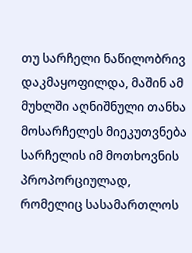თუ სარჩელი ნაწილობრივ დაკმაყოფილდა, მაშინ ამ მუხლში აღნიშნული თანხა მოსარჩელეს მიეკუთვნება სარჩელის იმ მოთხოვნის პროპორციულად, რომელიც სასამართლოს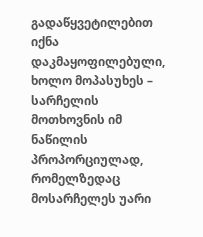გადაწყვეტილებით იქნა დაკმაყოფილებული, ხოლო მოპასუხეს – სარჩელის მოთხოვნის იმ ნაწილის პროპორციულად, რომელზედაც მოსარჩელეს უარი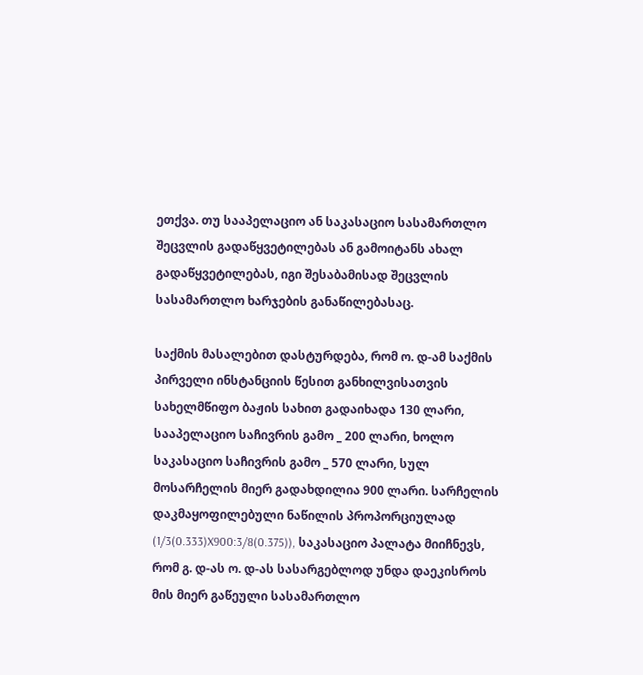ეთქვა. თუ სააპელაციო ან საკასაციო სასამართლო შეცვლის გადაწყვეტილებას ან გამოიტანს ახალ გადაწყვეტილებას, იგი შესაბამისად შეცვლის სასამართლო ხარჯების განაწილებასაც.

საქმის მასალებით დასტურდება, რომ ო. დ-ამ საქმის პირველი ინსტანციის წესით განხილვისათვის სახელმწიფო ბაჟის სახით გადაიხადა 130 ლარი, სააპელაციო საჩივრის გამო _ 200 ლარი, ხოლო საკასაციო საჩივრის გამო _ 570 ლარი, სულ მოსარჩელის მიერ გადახდილია 900 ლარი. სარჩელის დაკმაყოფილებული ნაწილის პროპორციულად (1/3(0.333)X900:3/8(0.375)), საკასაციო პალატა მიიჩნევს, რომ გ. დ-ას ო. დ-ას სასარგებლოდ უნდა დაეკისროს მის მიერ გაწეული სასამართლო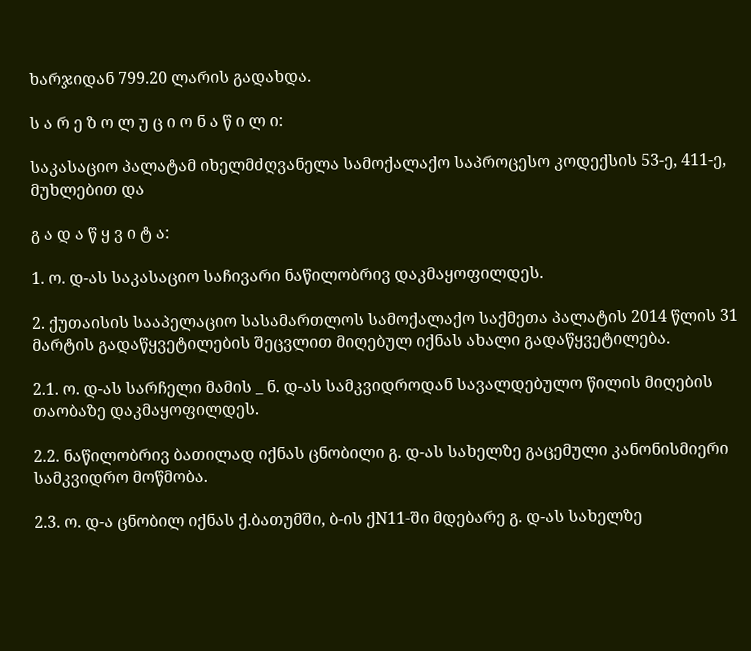ხარჯიდან 799.20 ლარის გადახდა.

ს ა რ ე ზ ო ლ უ ც ი ო ნ ა წ ი ლ ი:

საკასაციო პალატამ იხელმძღვანელა სამოქალაქო საპროცესო კოდექსის 53-ე, 411-ე, მუხლებით და

გ ა დ ა წ ყ ვ ი ტ ა:

1. ო. დ-ას საკასაციო საჩივარი ნაწილობრივ დაკმაყოფილდეს.

2. ქუთაისის სააპელაციო სასამართლოს სამოქალაქო საქმეთა პალატის 2014 წლის 31 მარტის გადაწყვეტილების შეცვლით მიღებულ იქნას ახალი გადაწყვეტილება.

2.1. ო. დ-ას სარჩელი მამის _ ნ. დ-ას სამკვიდროდან სავალდებულო წილის მიღების თაობაზე დაკმაყოფილდეს.

2.2. ნაწილობრივ ბათილად იქნას ცნობილი გ. დ-ას სახელზე გაცემული კანონისმიერი სამკვიდრო მოწმობა.

2.3. ო. დ-ა ცნობილ იქნას ქ.ბათუმში, ბ-ის ქN11-ში მდებარე გ. დ-ას სახელზე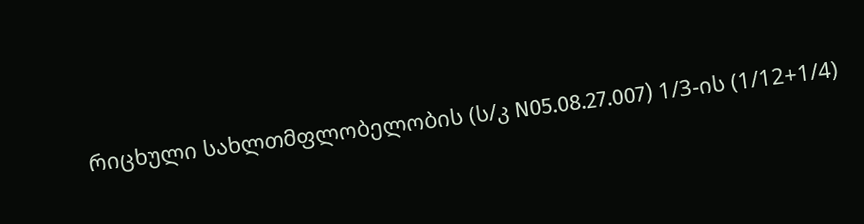რიცხული სახლთმფლობელობის (ს/კ N05.08.27.007) 1/3-ის (1/12+1/4)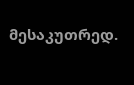მესაკუთრედ.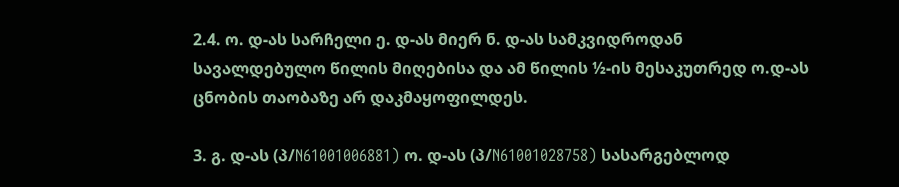2.4. ო. დ-ას სარჩელი ე. დ-ას მიერ ნ. დ-ას სამკვიდროდან სავალდებულო წილის მიღებისა და ამ წილის ½-ის მესაკუთრედ ო.დ-ას ცნობის თაობაზე არ დაკმაყოფილდეს.

3. გ. დ-ას (პ/N61001006881) ო. დ-ას (პ/N61001028758) სასარგებლოდ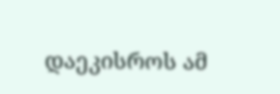დაეკისროს ამ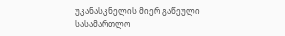უკანასკნელის მიერ გაწეული სასამართლო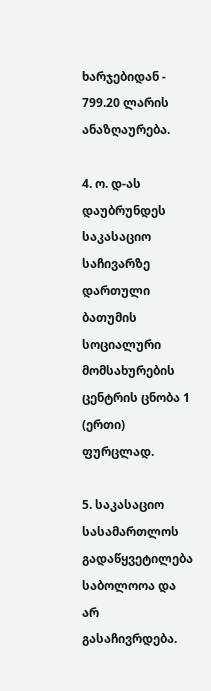ხარჯებიდან - 799.20 ლარის ანაზღაურება.

4. ო. დ-ას დაუბრუნდეს საკასაციო საჩივარზე დართული ბათუმის სოციალური მომსახურების ცენტრის ცნობა 1 (ერთი) ფურცლად.

5. საკასაციო სასამართლოს გადაწყვეტილება საბოლოოა და არ გასაჩივრდება.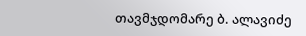თავმჯდომარე ბ. ალავიძე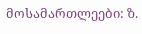მოსამართლეები: ზ.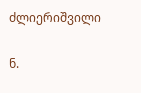ძლიერიშვილი

ნ.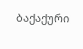ბაქაქური